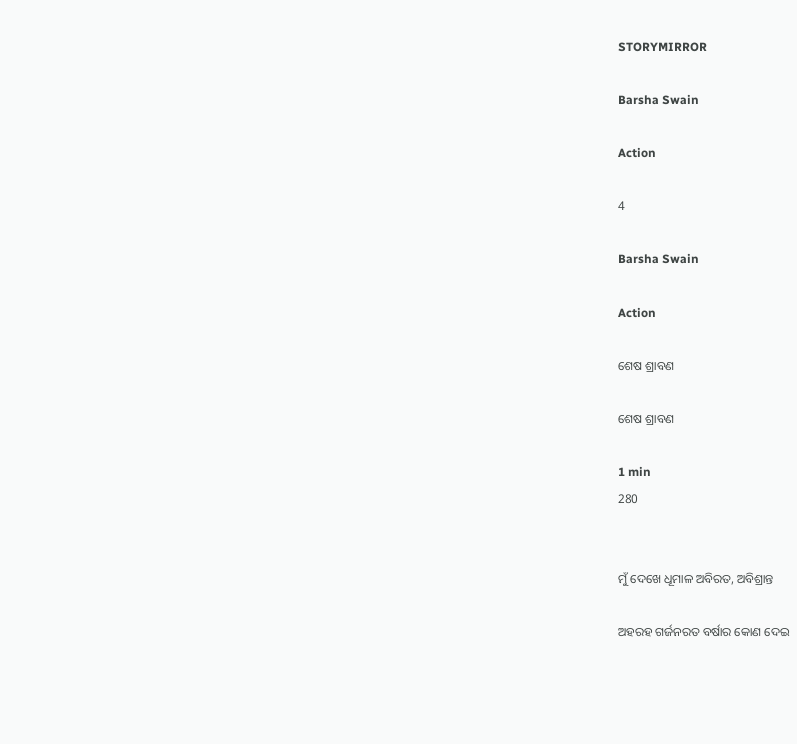STORYMIRROR

Barsha Swain

Action

4

Barsha Swain

Action

ଶେଷ ଶ୍ରାବଣ

ଶେଷ ଶ୍ରାବଣ

1 min
280


ମୁଁ ଦେଖେ ଧୂମାଳ ଅବିରତ, ଅବିଶ୍ରାନ୍ତ

ଅହରହ ଗର୍ଜନରତ ବର୍ଷାର କୋଣ ଦେଇ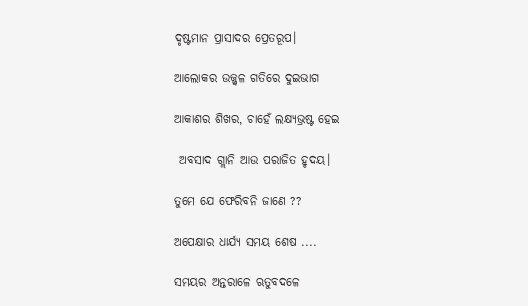ଦୃଷ୍ଟମାନ ପ୍ରାସାଦର ପ୍ରେତରୂପ।

ଆଲୋକର ଉଜ୍ଜ୍ବଳ ଗତିରେ ଦୁଇଭାଗ

ଆକାଶର ଶିଖର, ଚାହେଁ ଲକ୍ଷ୍ୟଭ୍ରଷ୍ଟ ହେଇ

 ଅବସାଦ ଗ୍ଲାନି ଆଉ ପରାଜିତ ହୃଦୟ।

ତୁମେ ଯେ ଫେରିବନି ଜାଣେ ??

ଅପେକ୍ଷାର ଧାର୍ଯ୍ୟ ସମୟ ଶେଷ ....

ସମୟର ଅନ୍ତରାଳେ ଋତୁବଦଳେ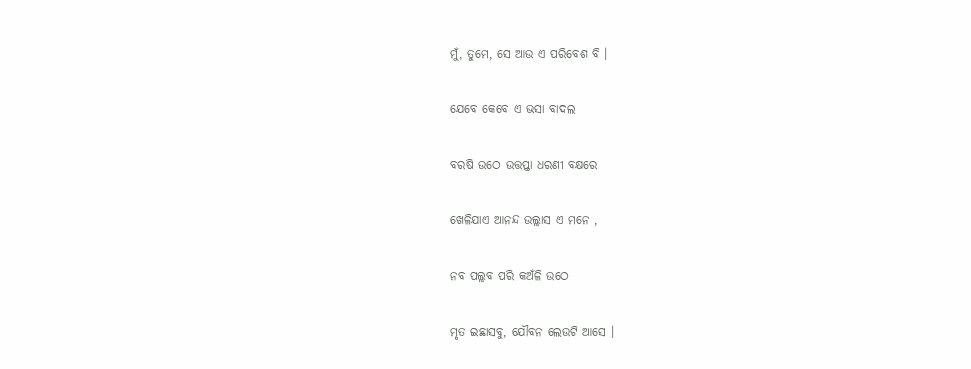ମୁଁ, ତୁମେ, ସେ ଆଉ ଏ ପରିବେଶ ବି ।

ଯେବେ କେବେ ଏ ଭସା ବାଦଲ

ବରଷି ଉଠେ ଉତ୍ତପ୍ତା ଧରଣୀ ବକ୍ଷରେ

ଖେଳିଯାଏ ଆନନ୍ଦ ଉଲ୍ଲାସ ଏ ମନେ ,

ନବ ପଲ୍ଲବ ପରି କଅଁଳି ଉଠେ

ମୃତ ଇଛାସବୁ, ଯୌବନ ଲେଉଟି ଆସେ ।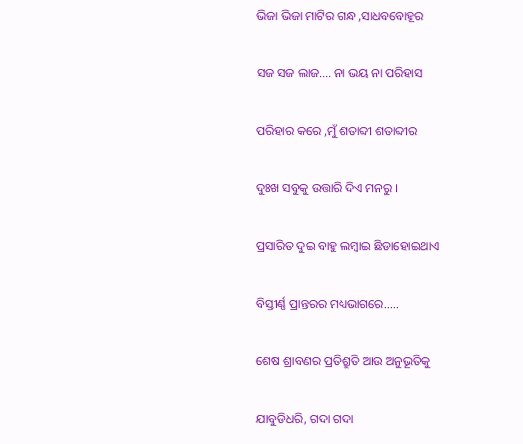ଭିଜା ଭିଜା ମାଟିର ଗନ୍ଧ ,ସାଧବବୋହୂର

ସଜ ସଜ ଲାଜ.... ନା ଭୟ ନା ପରିହାସ

ପରିହାର କରେ ,ମୁଁ ଶତାବ୍ଦୀ ଶତାବ୍ଦୀର

ଦୁଃଖ ସବୁକୁ ଉତ୍ତାରି ଦିଏ ମନରୁ ।

ପ୍ରସାରିତ ଦୁଇ ବାହୁ ଲମ୍ବାଇ ଛିଡାହୋଇଥାଏ

ବିସ୍ତୀର୍ଣ୍ଣ ପ୍ରାନ୍ତରର ମଧ୍ୟଭାଗରେ.....

ଶେଷ ଶ୍ରାବଣର ପ୍ରତିଶ୍ରୁତି ଆଉ ଅନୁଭୂତିକୁ

ଯାବୁଡିଧରି, ଗଦା ଗଦା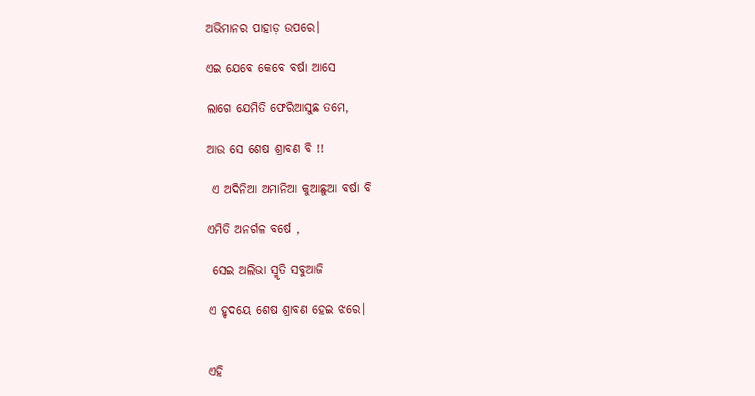ଅଭିମାନର ପାହାଡ଼ ଉପରେ।

ଏଇ ଯେବେ କେବେ ବର୍ଷା ଆସେ

ଲାଗେ ଯେମିତି ଫେରିଆସୁଛ ତମେ,

ଆଉ ସେ ଶେଷ ଶ୍ରାବଣ ବି !!

 ଏ ଅଦିନିଆ ଅମାନିଆ କୁଆଛୁଆ ବର୍ଷା ବି

ଏମିତି ଅନର୍ଗଳ ବର୍ଷେ ,

 ସେଇ ଅଲିଭା ସ୍ମୃତି ସବୁଆଜି

ଏ ହୃଦୟେ ଶେଷ ଶ୍ରାବଣ ହେଇ ଝରେ।


ଏହି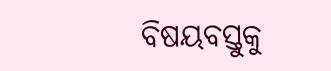ବିଷୟବସ୍ତୁକୁ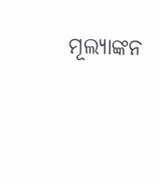ମୂଲ୍ୟାଙ୍କନ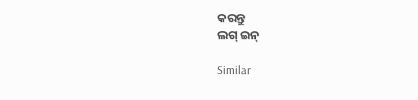କରନ୍ତୁ
ଲଗ୍ ଇନ୍

Similar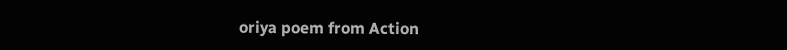oriya poem from Action